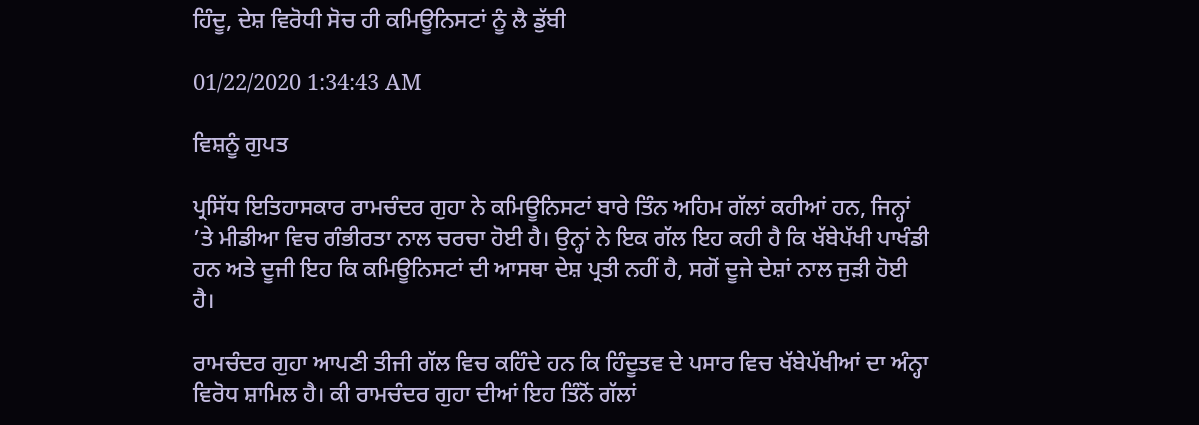ਹਿੰਦੂ, ਦੇਸ਼ ਵਿਰੋਧੀ ਸੋਚ ਹੀ ਕਮਿਊਨਿਸਟਾਂ ਨੂੰ ਲੈ ਡੁੱਬੀ

01/22/2020 1:34:43 AM

ਵਿਸ਼ਨੂੰ ਗੁਪਤ

ਪ੍ਰਸਿੱਧ ਇਤਿਹਾਸਕਾਰ ਰਾਮਚੰਦਰ ਗੁਹਾ ਨੇ ਕਮਿਊਨਿਸਟਾਂ ਬਾਰੇ ਤਿੰਨ ਅਹਿਮ ਗੱਲਾਂ ਕਹੀਆਂ ਹਨ, ਜਿਨ੍ਹਾਂ ’ਤੇ ਮੀਡੀਆ ਵਿਚ ਗੰਭੀਰਤਾ ਨਾਲ ਚਰਚਾ ਹੋਈ ਹੈ। ਉਨ੍ਹਾਂ ਨੇ ਇਕ ਗੱਲ ਇਹ ਕਹੀ ਹੈ ਕਿ ਖੱਬੇਪੱਖੀ ਪਾਖੰਡੀ ਹਨ ਅਤੇ ਦੂਜੀ ਇਹ ਕਿ ਕਮਿਊਨਿਸਟਾਂ ਦੀ ਆਸਥਾ ਦੇਸ਼ ਪ੍ਰਤੀ ਨਹੀਂ ਹੈ, ਸਗੋਂ ਦੂਜੇ ਦੇਸ਼ਾਂ ਨਾਲ ਜੁੜੀ ਹੋਈ ਹੈ।

ਰਾਮਚੰਦਰ ਗੁਹਾ ਆਪਣੀ ਤੀਜੀ ਗੱਲ ਵਿਚ ਕਹਿੰਦੇ ਹਨ ਕਿ ਹਿੰਦੂਤਵ ਦੇ ਪਸਾਰ ਵਿਚ ਖੱਬੇਪੱਖੀਆਂ ਦਾ ਅੰਨ੍ਹਾ ਵਿਰੋਧ ਸ਼ਾਮਿਲ ਹੈ। ਕੀ ਰਾਮਚੰਦਰ ਗੁਹਾ ਦੀਆਂ ਇਹ ਤਿੰਨੋਂ ਗੱਲਾਂ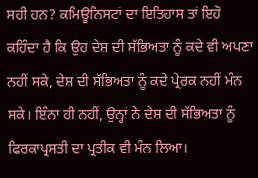ਸਹੀ ਹਨ? ਕਮਿਊਨਿਸਟਾਂ ਦਾ ਇਤਿਹਾਸ ਤਾਂ ਇਹੋ ਕਹਿੰਦਾ ਹੈ ਕਿ ਉਹ ਦੇਸ਼ ਦੀ ਸੱਭਿਅਤਾ ਨੂੰ ਕਦੇ ਵੀ ਅਪਣਾ ਨਹੀਂ ਸਕੇ, ਦੇਸ਼ ਦੀ ਸੱਭਿਅਤਾ ਨੂੰ ਕਦੇ ਪ੍ਰੇਰਕ ਨਹੀਂ ਮੰਨ ਸਕੇ। ਇੰਨਾ ਹੀ ਨਹੀਂ, ਉਨ੍ਹਾਂ ਨੇ ਦੇਸ਼ ਦੀ ਸੱਭਿਅਤਾ ਨੂੰ ਫਿਰਕਾਪ੍ਰਸਤੀ ਦਾ ਪ੍ਰਤੀਕ ਵੀ ਮੰਨ ਲਿਆ।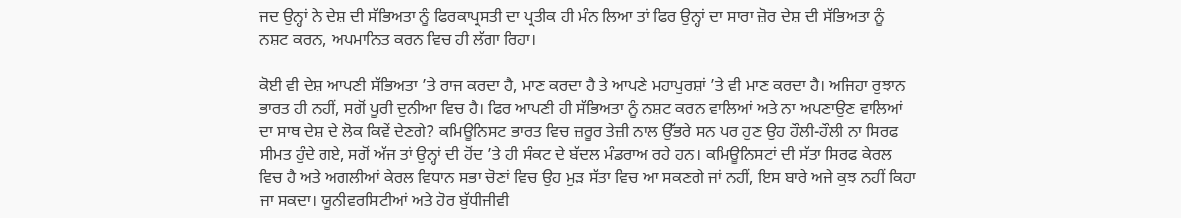ਜਦ ਉਨ੍ਹਾਂ ਨੇ ਦੇਸ਼ ਦੀ ਸੱਭਿਅਤਾ ਨੂੰ ਫਿਰਕਾਪ੍ਰਸਤੀ ਦਾ ਪ੍ਰਤੀਕ ਹੀ ਮੰਨ ਲਿਆ ਤਾਂ ਫਿਰ ਉਨ੍ਹਾਂ ਦਾ ਸਾਰਾ ਜ਼ੋਰ ਦੇਸ਼ ਦੀ ਸੱਭਿਅਤਾ ਨੂੰ ਨਸ਼ਟ ਕਰਨ, ਅਪਮਾਨਿਤ ਕਰਨ ਵਿਚ ਹੀ ਲੱਗਾ ਰਿਹਾ।

ਕੋਈ ਵੀ ਦੇਸ਼ ਆਪਣੀ ਸੱਭਿਅਤਾ ’ਤੇ ਰਾਜ ਕਰਦਾ ਹੈ, ਮਾਣ ਕਰਦਾ ਹੈ ਤੇ ਆਪਣੇ ਮਹਾਪੁਰਸ਼ਾਂ ’ਤੇ ਵੀ ਮਾਣ ਕਰਦਾ ਹੈ। ਅਜਿਹਾ ਰੁਝਾਨ ਭਾਰਤ ਹੀ ਨਹੀਂ, ਸਗੋਂ ਪੂਰੀ ਦੁਨੀਆ ਵਿਚ ਹੈ। ਫਿਰ ਆਪਣੀ ਹੀ ਸੱਭਿਅਤਾ ਨੂੰ ਨਸ਼ਟ ਕਰਨ ਵਾਲਿਆਂ ਅਤੇ ਨਾ ਅਪਣਾਉਣ ਵਾਲਿਆਂ ਦਾ ਸਾਥ ਦੇਸ਼ ਦੇ ਲੋਕ ਕਿਵੇਂ ਦੇਣਗੇ? ਕਮਿਊਨਿਸਟ ਭਾਰਤ ਵਿਚ ਜ਼ਰੂਰ ਤੇਜ਼ੀ ਨਾਲ ਉੱਭਰੇ ਸਨ ਪਰ ਹੁਣ ਉਹ ਹੌਲੀ-ਹੌਲੀ ਨਾ ਸਿਰਫ ਸੀਮਤ ਹੁੰਦੇ ਗਏ, ਸਗੋਂ ਅੱਜ ਤਾਂ ਉਨ੍ਹਾਂ ਦੀ ਹੋਂਦ ’ਤੇ ਹੀ ਸੰਕਟ ਦੇ ਬੱਦਲ ਮੰਡਰਾਅ ਰਹੇ ਹਨ। ਕਮਿਊਨਿਸਟਾਂ ਦੀ ਸੱਤਾ ਸਿਰਫ ਕੇਰਲ ਵਿਚ ਹੈ ਅਤੇ ਅਗਲੀਆਂ ਕੇਰਲ ਵਿਧਾਨ ਸਭਾ ਚੋਣਾਂ ਵਿਚ ਉਹ ਮੁੜ ਸੱਤਾ ਵਿਚ ਆ ਸਕਣਗੇ ਜਾਂ ਨਹੀਂ, ਇਸ ਬਾਰੇ ਅਜੇ ਕੁਝ ਨਹੀਂ ਕਿਹਾ ਜਾ ਸਕਦਾ। ਯੂਨੀਵਰਸਿਟੀਆਂ ਅਤੇ ਹੋਰ ਬੁੱਧੀਜੀਵੀ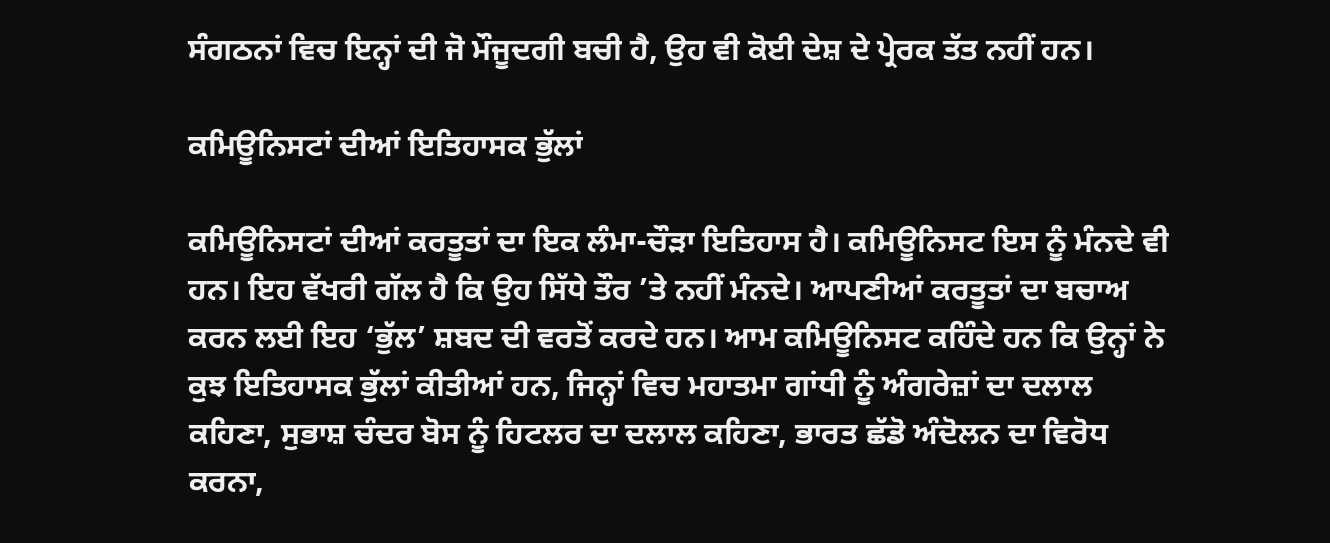ਸੰਗਠਨਾਂ ਵਿਚ ਇਨ੍ਹਾਂ ਦੀ ਜੋ ਮੌਜੂਦਗੀ ਬਚੀ ਹੈ, ਉਹ ਵੀ ਕੋਈ ਦੇਸ਼ ਦੇ ਪ੍ਰੇਰਕ ਤੱਤ ਨਹੀਂ ਹਨ।

ਕਮਿਊਨਿਸਟਾਂ ਦੀਆਂ ਇਤਿਹਾਸਕ ਭੁੱਲਾਂ

ਕਮਿਊਨਿਸਟਾਂ ਦੀਆਂ ਕਰਤੂਤਾਂ ਦਾ ਇਕ ਲੰਮਾ-ਚੌੜਾ ਇਤਿਹਾਸ ਹੈ। ਕਮਿਊਨਿਸਟ ਇਸ ਨੂੰ ਮੰਨਦੇ ਵੀ ਹਨ। ਇਹ ਵੱਖਰੀ ਗੱਲ ਹੈ ਕਿ ਉਹ ਸਿੱਧੇ ਤੌਰ ’ਤੇ ਨਹੀਂ ਮੰਨਦੇ। ਆਪਣੀਆਂ ਕਰਤੂਤਾਂ ਦਾ ਬਚਾਅ ਕਰਨ ਲਈ ਇਹ ‘ਭੁੱਲ’ ਸ਼ਬਦ ਦੀ ਵਰਤੋਂ ਕਰਦੇ ਹਨ। ਆਮ ਕਮਿਊਨਿਸਟ ਕਹਿੰਦੇ ਹਨ ਕਿ ਉਨ੍ਹਾਂ ਨੇ ਕੁਝ ਇਤਿਹਾਸਕ ਭੁੱਲਾਂ ਕੀਤੀਆਂ ਹਨ, ਜਿਨ੍ਹਾਂ ਵਿਚ ਮਹਾਤਮਾ ਗਾਂਧੀ ਨੂੰ ਅੰਗਰੇਜ਼ਾਂ ਦਾ ਦਲਾਲ ਕਹਿਣਾ, ਸੁਭਾਸ਼ ਚੰਦਰ ਬੋਸ ਨੂੰ ਹਿਟਲਰ ਦਾ ਦਲਾਲ ਕਹਿਣਾ, ਭਾਰਤ ਛੱਡੋ ਅੰਦੋਲਨ ਦਾ ਵਿਰੋਧ ਕਰਨਾ,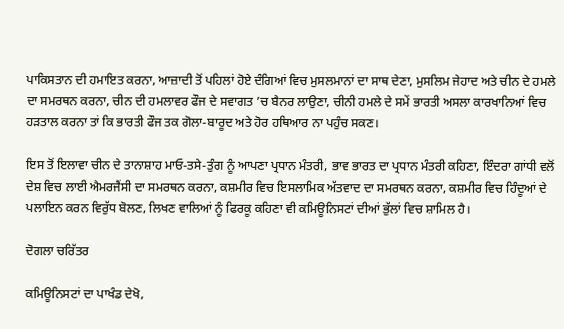ਪਾਕਿਸਤਾਨ ਦੀ ਹਮਾਇਤ ਕਰਨਾ, ਆਜ਼ਾਦੀ ਤੋਂ ਪਹਿਲਾਂ ਹੋਏ ਦੰਗਿਆਂ ਵਿਚ ਮੁਸਲਮਾਨਾਂ ਦਾ ਸਾਥ ਦੇਣਾ, ਮੁਸਲਿਮ ਜੇਹਾਦ ਅਤੇ ਚੀਨ ਦੇ ਹਮਲੇ ਦਾ ਸਮਰਥਨ ਕਰਨਾ, ਚੀਨ ਦੀ ਹਮਲਾਵਰ ਫੌਜ ਦੇ ਸਵਾਗਤ ’ਚ ਬੈਨਰ ਲਾਉਣਾ, ਚੀਨੀ ਹਮਲੇ ਦੇ ਸਮੇਂ ਭਾਰਤੀ ਅਸਲਾ ਕਾਰਖਾਨਿਆਂ ਵਿਚ ਹੜਤਾਲ ਕਰਨਾ ਤਾਂ ਕਿ ਭਾਰਤੀ ਫੌਜ ਤਕ ਗੋਲਾ-ਬਾਰੂਦ ਅਤੇ ਹੋਰ ਹਥਿਆਰ ਨਾ ਪਹੁੰਚ ਸਕਣ।

ਇਸ ਤੋਂ ਇਲਾਵਾ ਚੀਨ ਦੇ ਤਾਨਾਸ਼ਾਹ ਮਾਓ-ਤਸੇ-ਤੁੰਗ ਨੂੰ ਆਪਣਾ ਪ੍ਰਧਾਨ ਮੰਤਰੀ, ਭਾਵ ਭਾਰਤ ਦਾ ਪ੍ਰਧਾਨ ਮੰਤਰੀ ਕਹਿਣਾ, ਇੰਦਰਾ ਗਾਂਧੀ ਵਲੋਂ ਦੇਸ਼ ਵਿਚ ਲਾਈ ਐਮਰਜੈਂਸੀ ਦਾ ਸਮਰਥਨ ਕਰਨਾ, ਕਸ਼ਮੀਰ ਵਿਚ ਇਸਲਾਮਿਕ ਅੱਤਵਾਦ ਦਾ ਸਮਰਥਨ ਕਰਨਾ, ਕਸ਼ਮੀਰ ਵਿਚ ਹਿੰਦੂਆਂ ਦੇ ਪਲਾਇਨ ਕਰਨ ਵਿਰੁੱਧ ਬੋਲਣ, ਲਿਖਣ ਵਾਲਿਆਂ ਨੂੰ ਫਿਰਕੂ ਕਹਿਣਾ ਵੀ ਕਮਿਊਨਿਸਟਾਂ ਦੀਆਂ ਭੁੱਲਾਂ ਵਿਚ ਸ਼ਾਮਿਲ ਹੈ।

ਦੋਗਲਾ ਚਰਿੱਤਰ

ਕਮਿਊਨਿਸਟਾਂ ਦਾ ਪਾਖੰਡ ਦੇਖੋ,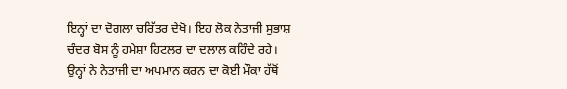ਇਨ੍ਹਾਂ ਦਾ ਦੋਗਲਾ ਚਰਿੱਤਰ ਦੇਖੋ। ਇਹ ਲੋਕ ਨੇਤਾਜੀ ਸੁਭਾਸ਼ ਚੰਦਰ ਬੋਸ ਨੂੰ ਹਮੇਸ਼ਾ ਹਿਟਲਰ ਦਾ ਦਲਾਲ ਕਹਿੰਦੇ ਰਹੇ। ਉਨ੍ਹਾਂ ਨੇ ਨੇਤਾਜੀ ਦਾ ਅਪਮਾਨ ਕਰਨ ਦਾ ਕੋਈ ਮੌਕਾ ਹੱਥੋਂ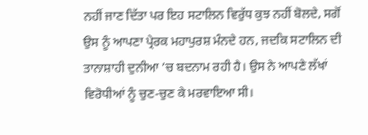ਨਹੀਂ ਜਾਣ ਦਿੱਤਾ ਪਰ ਇਹ ਸਟਾਲਿਨ ਵਿਰੁੱਧ ਕੁਝ ਨਹੀਂ ਬੋਲਦੇ, ਸਗੋਂ ਉਸ ਨੂੰ ਆਪਣਾ ਪ੍ਰੇਰਕ ਮਹਾਪੁਰਸ਼ ਮੰਨਦੇ ਹਨ, ਜਦਕਿ ਸਟਾਲਿਨ ਦੀ ਤਾਨਾਸ਼ਾਹੀ ਦੁਨੀਆ ’ਚ ਬਦਨਾਮ ਰਹੀ ਹੈ। ਉਸ ਨੇ ਆਪਣੇ ਲੱਖਾਂ ਵਿਰੋਧੀਆਂ ਨੂੰ ਚੁਣ-ਚੁਣ ਕੇ ਮਰਵਾਇਆ ਸੀ।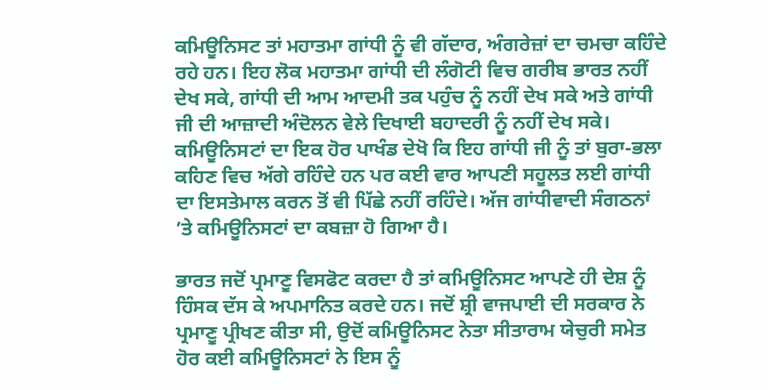ਕਮਿਊਨਿਸਟ ਤਾਂ ਮਹਾਤਮਾ ਗਾਂਧੀ ਨੂੰ ਵੀ ਗੱਦਾਰ, ਅੰਗਰੇਜ਼ਾਂ ਦਾ ਚਮਚਾ ਕਹਿੰਦੇ ਰਹੇ ਹਨ। ਇਹ ਲੋਕ ਮਹਾਤਮਾ ਗਾਂਧੀ ਦੀ ਲੰਗੋਟੀ ਵਿਚ ਗਰੀਬ ਭਾਰਤ ਨਹੀਂ ਦੇਖ ਸਕੇ, ਗਾਂਧੀ ਦੀ ਆਮ ਆਦਮੀ ਤਕ ਪਹੁੰਚ ਨੂੰ ਨਹੀਂ ਦੇਖ ਸਕੇ ਅਤੇ ਗਾਂਧੀ ਜੀ ਦੀ ਆਜ਼ਾਦੀ ਅੰਦੋਲਨ ਵੇਲੇ ਦਿਖਾਈ ਬਹਾਦਰੀ ਨੂੰ ਨਹੀਂ ਦੇਖ ਸਕੇ। ਕਮਿਊਨਿਸਟਾਂ ਦਾ ਇਕ ਹੋਰ ਪਾਖੰਡ ਦੇਖੋ ਕਿ ਇਹ ਗਾਂਧੀ ਜੀ ਨੂੰ ਤਾਂ ਬੁਰਾ-ਭਲਾ ਕਹਿਣ ਵਿਚ ਅੱਗੇ ਰਹਿੰਦੇ ਹਨ ਪਰ ਕਈ ਵਾਰ ਆਪਣੀ ਸਹੂਲਤ ਲਈ ਗਾਂਧੀ ਦਾ ਇਸਤੇਮਾਲ ਕਰਨ ਤੋਂ ਵੀ ਪਿੱਛੇ ਨਹੀਂ ਰਹਿੰਦੇ। ਅੱਜ ਗਾਂਧੀਵਾਦੀ ਸੰਗਠਨਾਂ ’ਤੇ ਕਮਿਊਨਿਸਟਾਂ ਦਾ ਕਬਜ਼ਾ ਹੋ ਗਿਆ ਹੈ।

ਭਾਰਤ ਜਦੋਂ ਪ੍ਰਮਾਣੂ ਵਿਸਫੋਟ ਕਰਦਾ ਹੈ ਤਾਂ ਕਮਿਊਨਿਸਟ ਆਪਣੇ ਹੀ ਦੇਸ਼ ਨੂੰ ਹਿੰਸਕ ਦੱਸ ਕੇ ਅਪਮਾਨਿਤ ਕਰਦੇ ਹਨ। ਜਦੋਂ ਸ਼੍ਰੀ ਵਾਜਪਾਈ ਦੀ ਸਰਕਾਰ ਨੇ ਪ੍ਰਮਾਣੂ ਪ੍ਰੀਖਣ ਕੀਤਾ ਸੀ, ਉਦੋਂ ਕਮਿਊਨਿਸਟ ਨੇਤਾ ਸੀਤਾਰਾਮ ਯੇਚੁਰੀ ਸਮੇਤ ਹੋਰ ਕਈ ਕਮਿਊਨਿਸਟਾਂ ਨੇ ਇਸ ਨੂੰ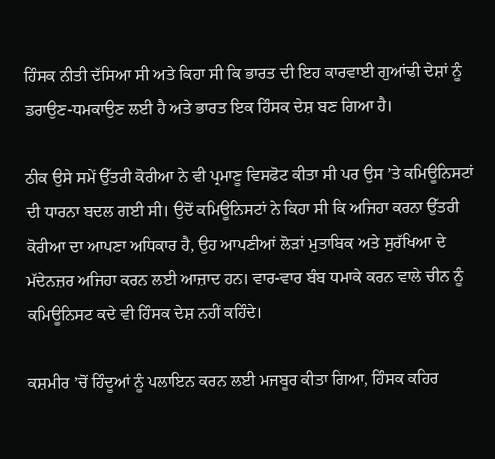ਹਿੰਸਕ ਨੀਤੀ ਦੱਸਿਆ ਸੀ ਅਤੇ ਕਿਹਾ ਸੀ ਕਿ ਭਾਰਤ ਦੀ ਇਹ ਕਾਰਵਾਈ ਗੁਆਂਢੀ ਦੇਸ਼ਾਂ ਨੂੰ ਡਰਾਉਣ-ਧਮਕਾਉਣ ਲਈ ਹੈ ਅਤੇ ਭਾਰਤ ਇਕ ਹਿੰਸਕ ਦੇਸ਼ ਬਣ ਗਿਆ ਹੈ।

ਠੀਕ ਉਸੇ ਸਮੇਂ ਉੱਤਰੀ ਕੋਰੀਆ ਨੇ ਵੀ ਪ੍ਰਮਾਣੂ ਵਿਸਫੋਟ ਕੀਤਾ ਸੀ ਪਰ ਉਸ ’ਤੇ ਕਮਿਊਨਿਸਟਾਂ ਦੀ ਧਾਰਨਾ ਬਦਲ ਗਈ ਸੀ। ਉਦੋਂ ਕਮਿਊਨਿਸਟਾਂ ਨੇ ਕਿਹਾ ਸੀ ਕਿ ਅਜਿਹਾ ਕਰਨਾ ਉੱਤਰੀ ਕੋਰੀਆ ਦਾ ਆਪਣਾ ਅਧਿਕਾਰ ਹੈ, ਉਹ ਆਪਣੀਆਂ ਲੋੜਾਂ ਮੁਤਾਬਿਕ ਅਤੇ ਸੁਰੱਖਿਆ ਦੇ ਮੱਦੇਨਜ਼ਰ ਅਜਿਹਾ ਕਰਨ ਲਈ ਆਜ਼ਾਦ ਹਨ। ਵਾਰ-ਵਾਰ ਬੰਬ ਧਮਾਕੇ ਕਰਨ ਵਾਲੇ ਚੀਨ ਨੂੰ ਕਮਿਊਨਿਸਟ ਕਦੇ ਵੀ ਹਿੰਸਕ ਦੇਸ਼ ਨਹੀਂ ਕਹਿੰਦੇ।

ਕਸ਼ਮੀਰ ’ਚੋਂ ਹਿੰਦੂਆਂ ਨੂੰ ਪਲਾਇਨ ਕਰਨ ਲਈ ਮਜਬੂਰ ਕੀਤਾ ਗਿਆ, ਹਿੰਸਕ ਕਹਿਰ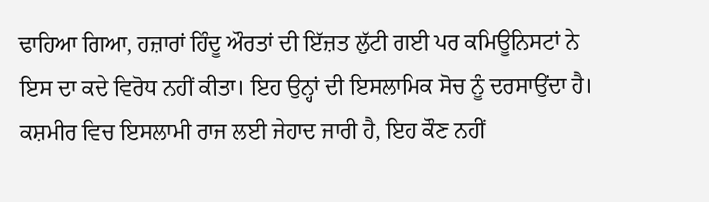ਢਾਹਿਆ ਗਿਆ, ਹਜ਼ਾਰਾਂ ਹਿੰਦੂ ਔਰਤਾਂ ਦੀ ਇੱਜ਼ਤ ਲੁੱਟੀ ਗਈ ਪਰ ਕਮਿਊਨਿਸਟਾਂ ਨੇ ਇਸ ਦਾ ਕਦੇ ਵਿਰੋਧ ਨਹੀਂ ਕੀਤਾ। ਇਹ ਉਨ੍ਹਾਂ ਦੀ ਇਸਲਾਮਿਕ ਸੋਚ ਨੂੰ ਦਰਸਾਉਂਦਾ ਹੈ। ਕਸ਼ਮੀਰ ਵਿਚ ਇਸਲਾਮੀ ਰਾਜ ਲਈ ਜੇਹਾਦ ਜਾਰੀ ਹੈ, ਇਹ ਕੌਣ ਨਹੀਂ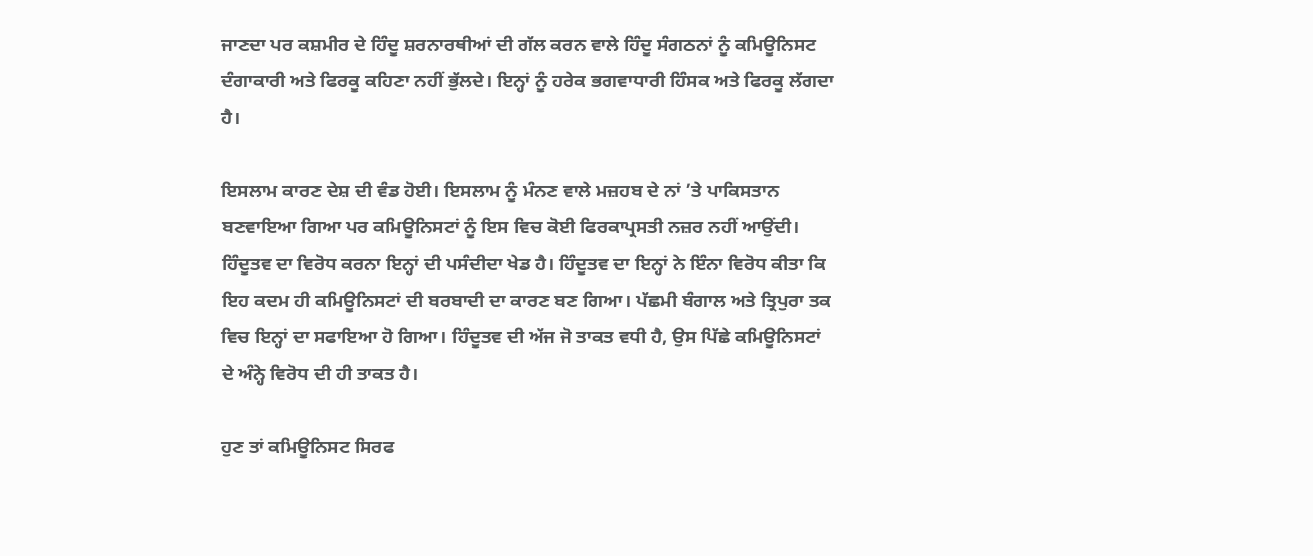ਜਾਣਦਾ ਪਰ ਕਸ਼ਮੀਰ ਦੇ ਹਿੰਦੂ ਸ਼ਰਨਾਰਥੀਆਂ ਦੀ ਗੱਲ ਕਰਨ ਵਾਲੇ ਹਿੰਦੂ ਸੰਗਠਨਾਂ ਨੂੰ ਕਮਿਊਨਿਸਟ ਦੰਗਾਕਾਰੀ ਅਤੇ ਫਿਰਕੂ ਕਹਿਣਾ ਨਹੀਂ ਭੁੱਲਦੇ। ਇਨ੍ਹਾਂ ਨੂੰ ਹਰੇਕ ਭਗਵਾਧਾਰੀ ਹਿੰਸਕ ਅਤੇ ਫਿਰਕੂ ਲੱਗਦਾ ਹੈ।

ਇਸਲਾਮ ਕਾਰਣ ਦੇਸ਼ ਦੀ ਵੰਡ ਹੋਈ। ਇਸਲਾਮ ਨੂੰ ਮੰਨਣ ਵਾਲੇ ਮਜ਼ਹਬ ਦੇ ਨਾਂ ’ਤੇ ਪਾਕਿਸਤਾਨ ਬਣਵਾਇਆ ਗਿਆ ਪਰ ਕਮਿਊਨਿਸਟਾਂ ਨੂੰ ਇਸ ਵਿਚ ਕੋਈ ਫਿਰਕਾਪ੍ਰਸਤੀ ਨਜ਼ਰ ਨਹੀਂ ਆਉਂਦੀ। ਹਿੰਦੂਤਵ ਦਾ ਵਿਰੋਧ ਕਰਨਾ ਇਨ੍ਹਾਂ ਦੀ ਪਸੰਦੀਦਾ ਖੇਡ ਹੈ। ਹਿੰਦੂਤਵ ਦਾ ਇਨ੍ਹਾਂ ਨੇ ਇੰਨਾ ਵਿਰੋਧ ਕੀਤਾ ਕਿ ਇਹ ਕਦਮ ਹੀ ਕਮਿਊਨਿਸਟਾਂ ਦੀ ਬਰਬਾਦੀ ਦਾ ਕਾਰਣ ਬਣ ਗਿਆ। ਪੱਛਮੀ ਬੰਗਾਲ ਅਤੇ ਤ੍ਰਿਪੁਰਾ ਤਕ ਵਿਚ ਇਨ੍ਹਾਂ ਦਾ ਸਫਾਇਆ ਹੋ ਗਿਆ। ਹਿੰਦੂਤਵ ਦੀ ਅੱਜ ਜੋ ਤਾਕਤ ਵਧੀ ਹੈ, ਉਸ ਪਿੱਛੇ ਕਮਿਊਨਿਸਟਾਂ ਦੇ ਅੰਨ੍ਹੇ ਵਿਰੋਧ ਦੀ ਹੀ ਤਾਕਤ ਹੈ।

ਹੁਣ ਤਾਂ ਕਮਿਊਨਿਸਟ ਸਿਰਫ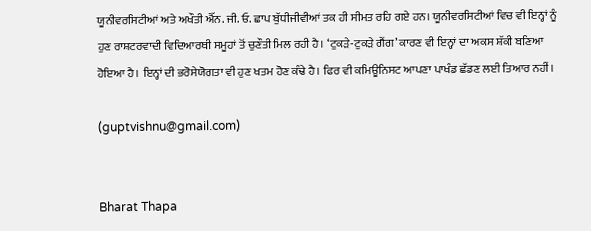ਯੂਨੀਵਰਸਿਟੀਆਂ ਅਤੇ ਅਖੌਤੀ ਐੱਨ. ਜੀ. ਓ. ਛਾਪ ਬੁੱਧੀਜੀਵੀਆਂ ਤਕ ਹੀ ਸੀਮਤ ਰਹਿ ਗਏ ਹਨ। ਯੂਨੀਵਰਸਿਟੀਆਂ ਵਿਚ ਵੀ ਇਨ੍ਹਾਂ ਨੂੰ ਹੁਣ ਰਾਸ਼ਟਰਵਾਦੀ ਵਿਦਿਆਰਥੀ ਸਮੂਹਾਂ ਤੋਂ ਚੁਣੌਤੀ ਮਿਲ ਰਹੀ ਹੈ। ‘ਟੁਕੜੇ-ਟੁਕੜੇ ਗੈਂਗ’ ਕਾਰਣ ਵੀ ਇਨ੍ਹਾਂ ਦਾ ਅਕਸ ਸ਼ੱਕੀ ਬਣਿਆ ਹੋਇਆ ਹੈ। ਇਨ੍ਹਾਂ ਦੀ ਭਰੋਸੇਯੋਗਤਾ ਵੀ ਹੁਣ ਖਤਮ ਹੋਣ ਕੰਢੇ ਹੈ। ਫਿਰ ਵੀ ਕਮਿਊਨਿਸਟ ਆਪਣਾ ਪਾਖੰਡ ਛੱਡਣ ਲਈ ਤਿਆਰ ਨਹੀਂ।

(guptvishnu@gmail.com)


Bharat Thapa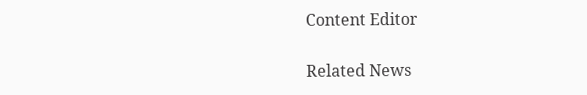Content Editor

Related News